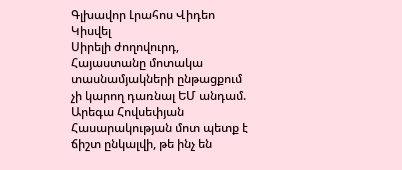Գլխավոր Լրահոս Վիդեո Կիսվել
Սիրելի ժողովուրդ, Հայաստանը մոտակա տասնամյակների ընթացքում չի կարող դառնալ ԵՄ անդամ. Արեգա Հովսեփյան Հասարակության մոտ պետք է ճիշտ ընկալվի, թե ինչ են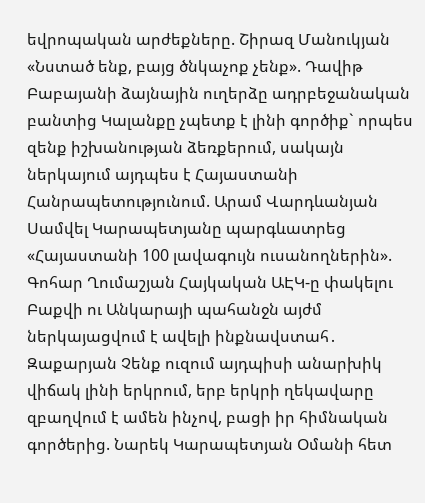եվրոպական արժեքները. Շիրազ Մանուկյան «Նստած ենք, բայց ծնկաչոք չենք». Դավիթ Բաբայանի ձայնային ուղերձը ադրբեջանական բանտից Կալանքը չպետք է լինի գործիք` որպես զենք իշխանության ձեռքերում, սակայն ներկայում այդպես է Հայաստանի Հանրապետությունում. Արամ Վարդևանյան Սամվել Կարապետյանը պարգևատրեց «Հայաստանի 100 լավագույն ուսանողներին». Գոհար Ղումաշյան Հայկական ԱԷԿ-ը փակելու Բաքվի ու Անկարայի պահանջն այժմ ներկայացվում է ավելի ինքնավստահ․ Զաքարյան Չենք ուզում այդպիսի անարխիկ վիճակ լինի երկրում, երբ երկրի ղեկավարը զբաղվում է ամեն ինչով, բացի իր հիմնական գործերից. Նարեկ Կարապետյան Օմանի հետ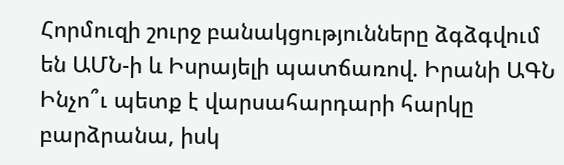Հորմուզի շուրջ բանակցությունները ձգձգվում են ԱՄՆ-ի և Իսրայելի պատճառով. Իրանի ԱԳՆ Ինչո՞ւ պետք է վարսահարդարի հարկը բարձրանա, իսկ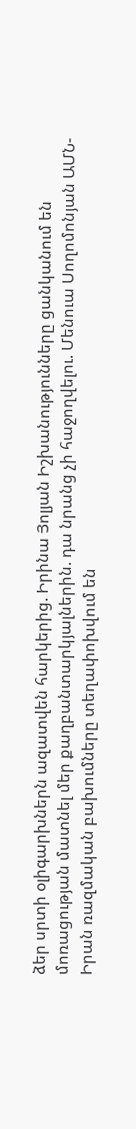ձեր սրտի օլիգարխներն ազատվեն հարկերից. Իրինա Յոլյան Իշխանությունները ցանկանում են մոռացության մատնել մեր քաղբանտարկյալներին. դա նրանց չի հաջողվելու. Մենուա Սողոմոնյան ԱՄՆ-Իրան ռազմական բախումները տեղափոխվում են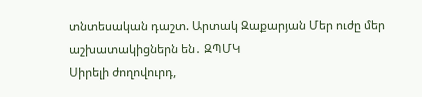տնտեսական դաշտ. Արտակ Զաքարյան Մեր ուժը մեր աշխատակիցներն են․ ԶՊՄԿ
Սիրելի ժողովուրդ,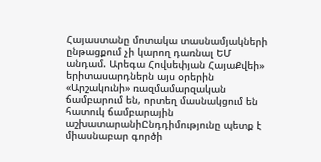Հայաստանը մոտակա տասնամյակների ընթացքում չի կարող դառնալ ԵՄ անդամ. Արեգա Հովսեփյան ՀայաՔվեի» երիտասարդներն այս օրերին «Արշակունի» ռազմամարզական ճամբարում են, որտեղ մասնակցում են հատուկ ճամբարային աշխատարանիԸնդդիմությունը պետք է միասնաբար գործի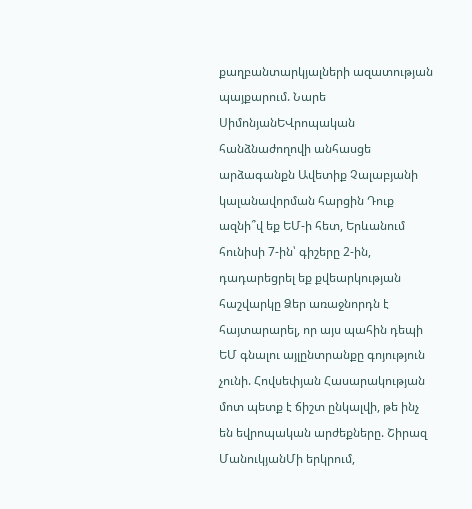քաղբանտարկյալների ազատության պայքարում. Նարե ՍիմոնյանԵՎրոպական հանձնաժողովի անհասցե արձագանքն Ավետիք Չալաբյանի կալանավորման հարցին Դուք ազնի՞վ եք ԵՄ-ի հետ, Երևանում հունիսի 7-ին՝ գիշերը 2-ին, դադարեցրել եք քվեարկության հաշվարկը Ձեր առաջնորդն է հայտարարել, որ այս պահին դեպի ԵՄ գնալու այլընտրանքը գոյություն չունի. Հովսեփյան Հասարակության մոտ պետք է ճիշտ ընկալվի, թե ինչ են եվրոպական արժեքները. Շիրազ ՄանուկյանՄի երկրում,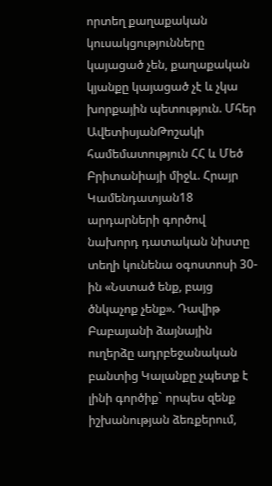որտեղ քաղաքական կուսակցությունները կայացած չեն, քաղաքական կյանքը կայացած չէ և չկա խորքային պետություն. Մհեր ԱվետիսյանԹոշակի համեմատություն ՀՀ և Մեծ Բրիտանիայի միջև. Հրայր Կամենդատյան18 արդարների գործով նախորդ դատական նիստը տեղի կունենա օգոստոսի 30-ին «Նստած ենք, բայց ծնկաչոք չենք». Դավիթ Բաբայանի ձայնային ուղերձը ադրբեջանական բանտից Կալանքը չպետք է լինի գործիք` որպես զենք իշխանության ձեռքերում,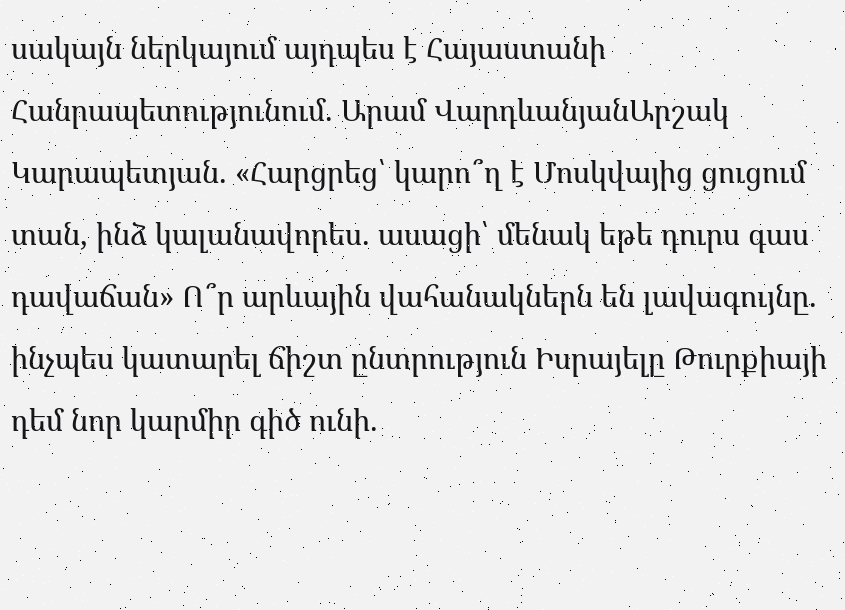սակայն ներկայում այդպես է Հայաստանի Հանրապետությունում. Արամ ՎարդևանյանԱրշակ Կարապետյան. «Հարցրեց՝ կարո՞ղ է Մոսկվայից ցուցում տան, ինձ կալանավորես. ասացի՝ մենակ եթե դուրս գաս դավաճան» Ո՞ր արևային վահանակներն են լավագույնը. ինչպես կատարել ճիշտ ընտրություն Իսրայելը Թուրքիայի դեմ նոր կարմիր գիծ ունի.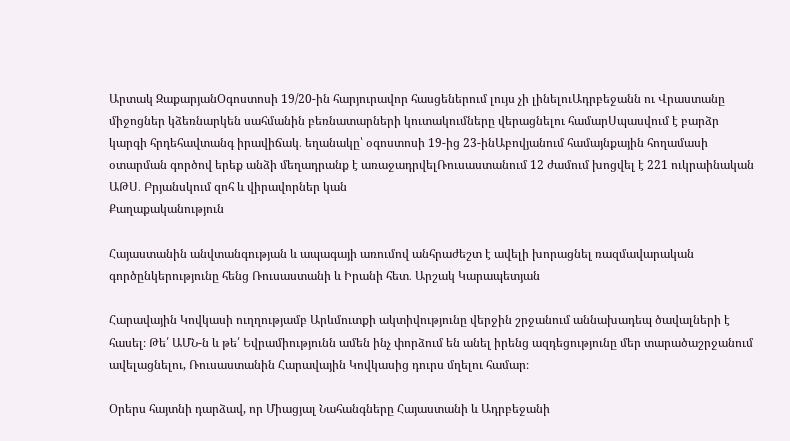Արտակ ԶաքարյանՕգոստոսի 19/20-ին հարյուրավոր հասցեներում լույս չի լինելուԱդրբեջանն ու Վրաստանը միջոցներ կձեռնարկեն սահմանին բեռնատարների կուտակումները վերացնելու համարՍպասվում է բարձր կարգի հրդեհավտանգ իրավիճակ․ եղանակը՝ օգոստոսի 19-ից 23-ինԱբովյանում համայնքային հողամասի օտարման գործով երեք անձի մեղադրանք է առաջադրվելՌուսաստանում 12 ժամում խոցվել է 221 ուկրաինական ԱԹՍ․ Բրյանսկում զոհ և վիրավորներ կան
Քաղաքականություն

Հայաստանին անվտանգության և ապագայի առումով անհրաժեշտ է ավելի խորացնել ռազմավարական գործընկերությունը հենց Ռուսաստանի և Իրանի հետ․ Արշակ Կարապետյան

Հարավային Կովկասի ուղղությամբ Արևմուտքի ակտիվությունը վերջին շրջանում աննախադեպ ծավալների է հասել։ Թե՛ ԱՄՆ-ն և թե՛ Եվրամիությունն ամեն ինչ փորձում են անել իրենց ազդեցությունը մեր տարածաշրջանում ավելացնելու, Ռուսաստանին Հարավային Կովկասից դուրս մղելու համար։

Օրերս հայտնի դարձավ, որ Միացյալ Նահանգները Հայաստանի և Ադրբեջանի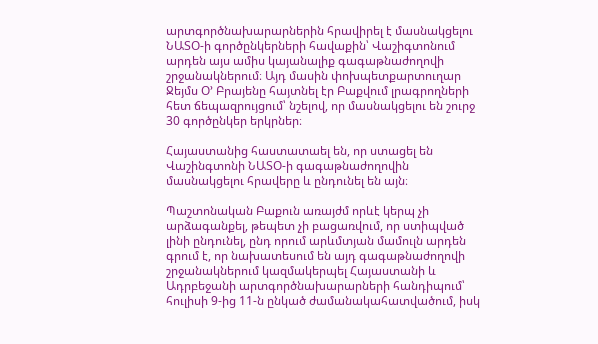արտգործնախարարներին հրավիրել է մասնակցելու ՆԱՏՕ-ի գործընկերների հավաքին՝ Վաշիգտոնում արդեն այս ամիս կայանալիք գագաթնաժողովի շրջանակներում։ Այդ մասին փոխպետքարտուղար Ջեյմս Օ՚ Բրայենը հայտնել էր Բաքվում լրագրողների հետ ճեպազրույցում՝ նշելով, որ մասնակցելու են շուրջ 30 գործընկեր երկրներ։

Հայաստանից հաստատաել են, որ ստացել են Վաշինգտոնի ՆԱՏՕ-ի գագաթնաժողովին մասնակցելու հրավերը և ընդունել են այն։

Պաշտոնական Բաքուն առայժմ որևէ կերպ չի արձագանքել, թեպետ չի բացառվում, որ ստիպված լինի ընդունել, ընդ որում արևմտյան մամուլն արդեն գրում է, որ նախատեսում են այդ գագաթնաժողովի շրջանակներում կազմակերպել Հայաստանի և Ադրբեջանի արտգործնախարարների հանդիպում՝ հուլիսի 9-ից 11-ն ընկած ժամանակահատվածում, իսկ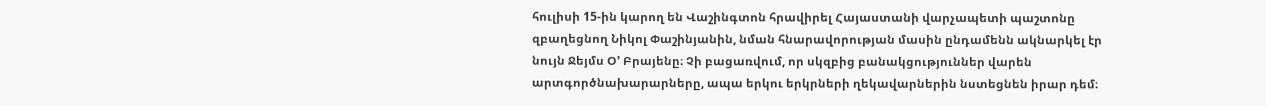հուլիսի 15-ին կարող են Վաշինգտոն հրավիրել Հայաստանի վարչապետի պաշտոնը զբաղեցնող Նիկոլ Փաշինյանին, նման հնարավորության մասին ընդամենն ակնարկել էր նույն Ջեյմս Օ՚ Բրայենը։ Չի բացառվում, որ սկզբից բանակցություններ վարեն արտգործնախարարները, ապա երկու երկրների ղեկավարներին նստեցնեն իրար դեմ։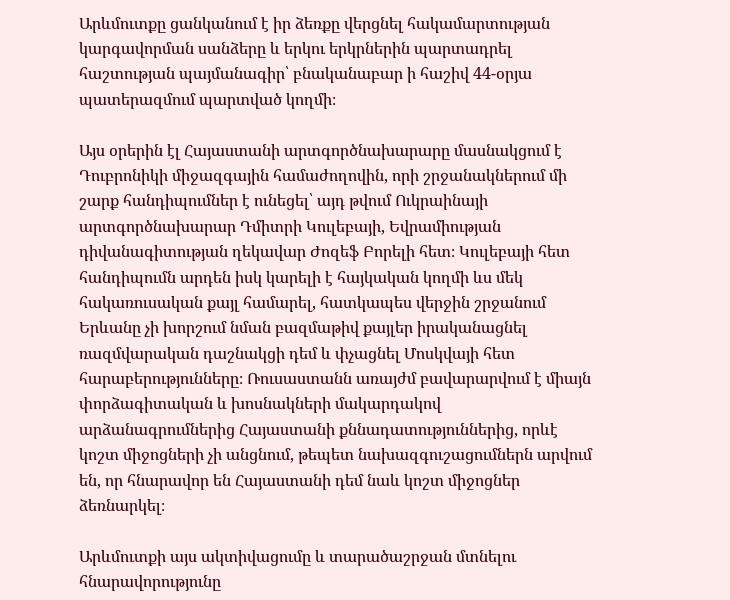Արևմուտքը ցանկանում է իր ձեռքը վերցնել հակամարտության կարգավորման սանձերը և երկու երկրներին պարտադրել հաշտության պայմանագիր՝ բնականաբար ի հաշիվ 44-օրյա պատերազմում պարտված կողմի։

Այս օրերին էլ Հայաստանի արտգործնախարարը մասնակցում է Դուբրոնիկի միջազգային համաժողովին, որի շրջանակներում մի շարք հանդիպումներ է ունեցել՝ այդ թվում Ուկրաինայի արտգործնախարար Դմիտրի Կուլեբայի, Եվրամիության դիվանագիտության ղեկավար Ժոզեֆ Բորելի հետ։ Կուլեբայի հետ հանդիպումն արդեն իսկ կարելի է հայկական կողմի ևս մեկ հակառուսական քայլ համարել, հատկապես վերջին շրջանում Երևանը չի խորշում նման բազմաթիվ քայլեր իրականացնել ռազմվարական դաշնակցի դեմ և փչացնել Մոսկվայի հետ հարաբերությունները։ Ռուսաստանն առայժմ բավարարվում է միայն փորձագիտական և խոսնակների մակարդակով արձանագրումներից Հայաստանի քննադատություններից, որևէ կոշտ միջոցների չի անցնում, թեպետ նախազգուշացումներն արվում են, որ հնարավոր են Հայաստանի դեմ նաև կոշտ միջոցներ ձեռնարկել։

Արևմուտքի այս ակտիվացումը և տարածաշրջան մտնելու հնարավորությունը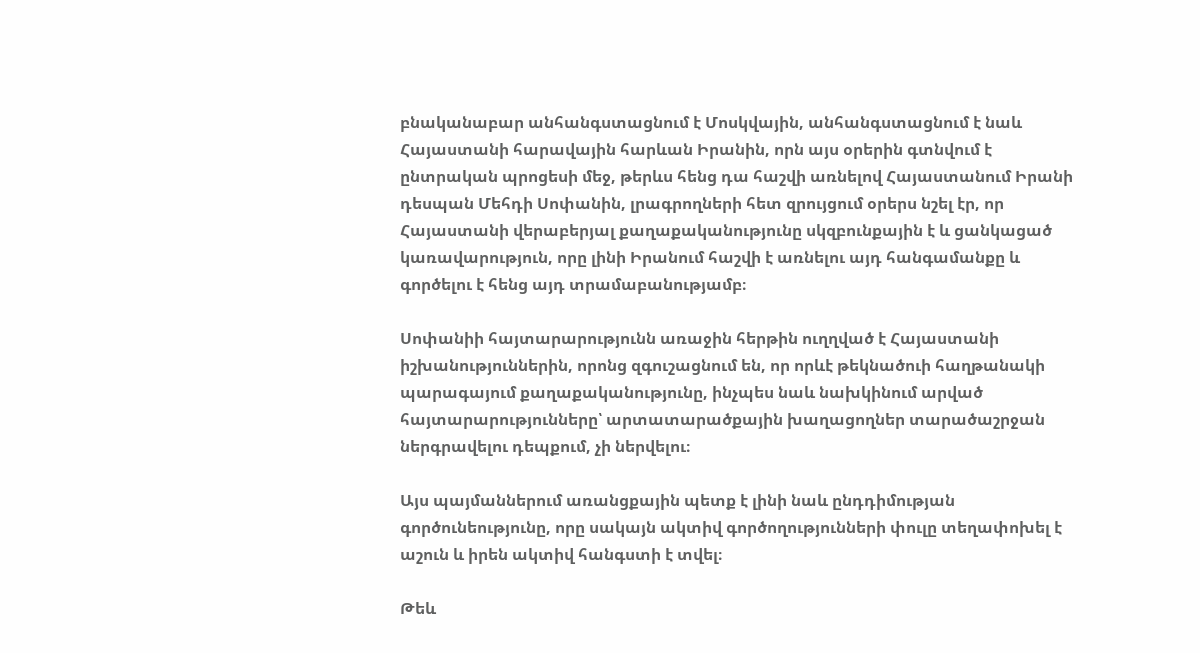բնականաբար անհանգստացնում է Մոսկվային, անհանգստացնում է նաև Հայաստանի հարավային հարևան Իրանին, որն այս օրերին գտնվում է ընտրական պրոցեսի մեջ, թերևս հենց դա հաշվի առնելով Հայաստանում Իրանի դեսպան Մեհդի Սոփանին, լրագրողների հետ զրույցում օրերս նշել էր, որ Հայաստանի վերաբերյալ քաղաքականությունը սկզբունքային է և ցանկացած կառավարություն, որը լինի Իրանում հաշվի է առնելու այդ հանգամանքը և գործելու է հենց այդ տրամաբանությամբ։

Սոփանիի հայտարարությունն առաջին հերթին ուղղված է Հայաստանի իշխանություններին, որոնց զգուշացնում են, որ որևէ թեկնածուի հաղթանակի պարագայում քաղաքականությունը, ինչպես նաև նախկինում արված հայտարարությունները՝ արտատարածքային խաղացողներ տարածաշրջան ներգրավելու դեպքում, չի ներվելու։

Այս պայմաններում առանցքային պետք է լինի նաև ընդդիմության գործունեությունը, որը սակայն ակտիվ գործողությունների փուլը տեղափոխել է աշուն և իրեն ակտիվ հանգստի է տվել։

Թեև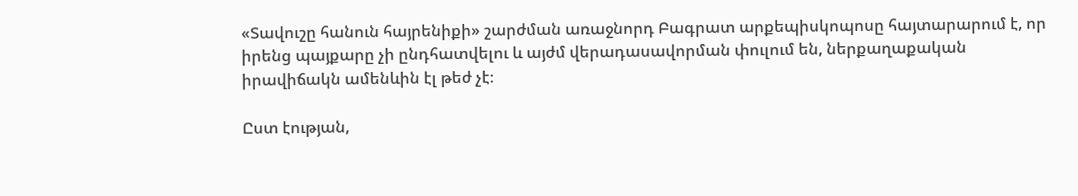«Տավուշը հանուն հայրենիքի» շարժման առաջնորդ Բագրատ արքեպիսկոպոսը հայտարարում է, որ իրենց պայքարը չի ընդհատվելու և այժմ վերադասավորման փուլում են, ներքաղաքական իրավիճակն ամենևին էլ թեժ չէ։

Ըստ էության,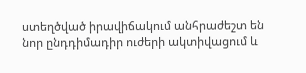ստեղծված իրավիճակում անհրաժեշտ են նոր ընդդիմադիր ուժերի ակտիվացում և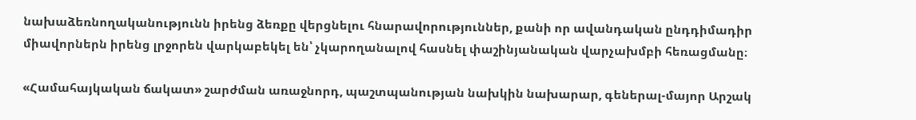նախաձեռնողականությունն իրենց ձեռքը վերցնելու հնարավորություններ, քանի որ ավանդական ընդդիմադիր միավորներն իրենց լրջորեն վարկաբեկել են՝ չկարողանալով հասնել փաշինյանական վարչախմբի հեռացմանը։

«Համահայկական ճակատ» շարժման առաջնորդ, պաշտպանության նախկին նախարար, գեներալ-մայոր Արշակ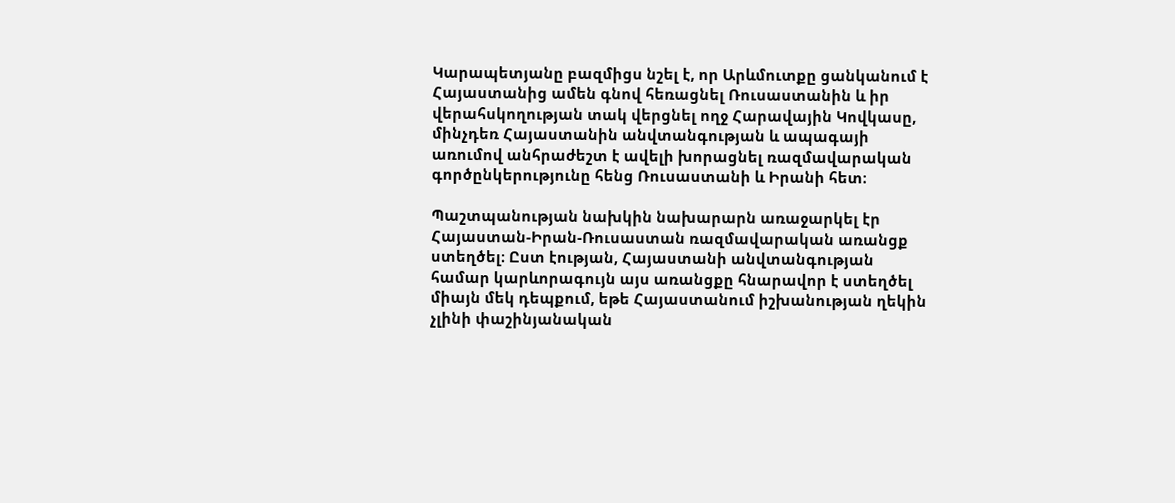Կարապետյանը բազմիցս նշել է, որ Արևմուտքը ցանկանում է Հայաստանից ամեն գնով հեռացնել Ռուսաստանին և իր վերահսկողության տակ վերցնել ողջ Հարավային Կովկասը, մինչդեռ Հայաստանին անվտանգության և ապագայի առումով անհրաժեշտ է ավելի խորացնել ռազմավարական գործընկերությունը հենց Ռուսաստանի և Իրանի հետ։

Պաշտպանության նախկին նախարարն առաջարկել էր Հայաստան-Իրան-Ռուսաստան ռազմավարական առանցք ստեղծել։ Ըստ էության, Հայաստանի անվտանգության համար կարևորագույն այս առանցքը հնարավոր է ստեղծել միայն մեկ դեպքում, եթե Հայաստանում իշխանության ղեկին չլինի փաշինյանական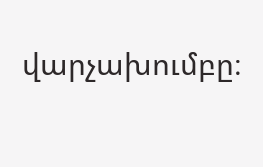վարչախումբը։